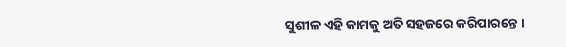ସୁଶୀଳ ଏହି କାମକୁ ଅତି ସହଜରେ କରିପାରନ୍ତେ ।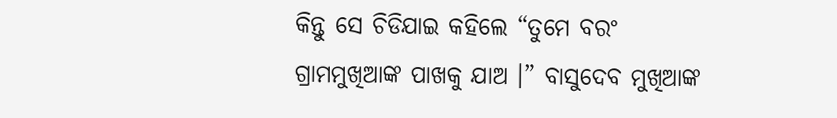କିନ୍ତୁ ସେ ଚିଡିଯାଇ କହିଲେ “ତୁମେ ବରଂ ଗ୍ରାମମୁଖିଆଙ୍କ ପାଖକୁ ଯାଅ ।” ବାସୁଦେବ ମୁଖିଆଙ୍କ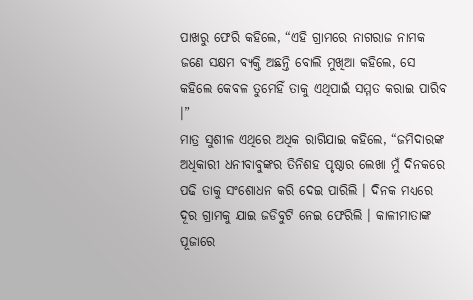ପାଖରୁ ଫେରି କହିଲେ, “ଏହି ଗ୍ରାମରେ ନାଗରାଜ ନାମକ ଜଣେ ସକ୍ଷମ ବ୍ୟକ୍ତି ଅଛନ୍ତି ବୋଲି ମୁଖିଆ କହିଲେ, ସେ କହିଲେ କେବଳ ତୁମେହିଁ ତାକୁ ଏଥିପାଇଁ ସମ୍ମତ କରାଇ ପାରିବ ।”
ମାତ୍ର ସୁଶୀଳ ଏଥିରେ ଅଧିକ ରାଗିଯାଇ କହିଲେ, “ଜମିଦାରଙ୍କ ଅଧିକାରୀ ଧନୀବାବୁଙ୍କର ତିନିଶହ ପୃଷ୍ଠାର ଲେଖା ମୁଁ ଦିନକରେ ପଢି ତାକୁ ସଂଶୋଧନ କରି ଦେଇ ପାରିଲି । ଦିନକ ମଧ୍ୟରେ ଦୂର ଗ୍ରାମକୁ ଯାଇ ଜଡିବୁଟି ନେଇ ଫେରିଲି । କାଳୀମାତାଙ୍କ ପୂଜାରେ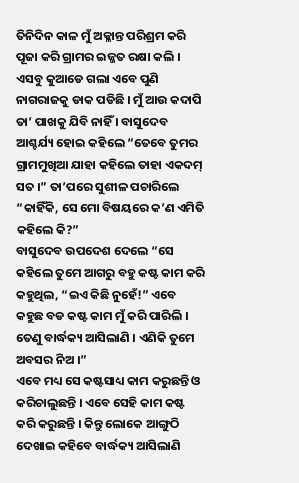ତିନିଦିନ କାଳ ମୁଁ ଅକ୍ଳାନ୍ତ ପରିଶ୍ରମ କରି ପୂଜା କରି ଗ୍ରାମର ଇଜ୍ଜତ ରକ୍ଷା କଲି । ଏସବୁ କୁଆଡେ ଗଲା ଏବେ ପୁଣି ନାଗରାଜକୁ ଡାକ ପଡିଛି । ମୁଁ ଆଉ କଦାପି ତା’ ପାଖକୁ ଯିବି ନାହିଁ । ବାସୁଦେବ ଆଶ୍ଚର୍ଯ୍ୟ ହୋଇ କହିଲେ “ତେବେ ତୁମର ଗ୍ରାମମୁଖିଆ ଯାହା କହିଲେ ତାହା ଏକଦମ୍ ସତ ।” ତା’ପରେ ସୁଶୀଳ ପଚାରିଲେ “କାହିଁକି, ସେ ମୋ ବିଷୟରେ କ’ଣ ଏମିତି କହିଲେ କି?”
ବାସୁଦେବ ଉପଦେଶ ଦେଲେ “ସେ କହିଲେ ତୁମେ ଆଗରୁ ବହୁ କଷ୍ଟ କାମ କରି କହୁଥିଲ, “ଇଏ କିଛି ନୁହେଁ!” ଏବେ କହୁଛ ବଡ କଷ୍ଟ କାମ ମୁଁ କରି ପାରିଲି । ତେଣୁ ବାର୍ଦ୍ଧକ୍ୟ ଆସିଲାଣି । ଏଣିକି ତୁମେ ଅବସର ନିଅ ।”
ଏବେ ମଧ୍ୟ ସେ କଷ୍ଟସାଧ୍ୟ କାମ କରୁଛନ୍ତି ଓ କରିଚାଲୁଛନ୍ତି । ଏବେ ସେହି କାମ କଷ୍ଟ କରି କରୁଛନ୍ତି । କିନ୍ତୁ ଲୋକେ ଆଙ୍ଗୁଠି ଦେଖାଇ କହିବେ ବାର୍ଦ୍ଧକ୍ୟ ଆସିଲାଣି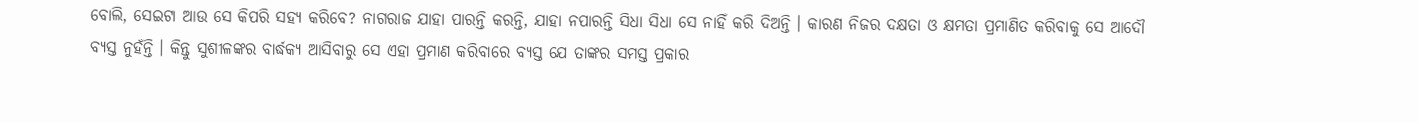ବୋଲି, ସେଇଟା ଆଉ ସେ କିପରି ସହ୍ୟ କରିବେ? ନାଗରାଜ ଯାହା ପାରନ୍ତି କରନ୍ତି, ଯାହା ନପାରନ୍ତି ସିଧା ସିଧା ସେ ନାହିଁ କରି ଦିଅନ୍ତି । କାରଣ ନିଜର ଦକ୍ଷତା ଓ କ୍ଷମତା ପ୍ରମାଣିତ କରିବାକୁ ସେ ଆଦୌ ବ୍ୟସ୍ତ ନୁହଁନ୍ତି । କିନ୍ତୁ ସୁଶୀଳଙ୍କର ବାର୍ଦ୍ଧକ୍ୟ ଆସିବାରୁ ସେ ଏହା ପ୍ରମାଣ କରିବାରେ ବ୍ୟସ୍ତ ଯେ ତାଙ୍କର ସମସ୍ତ ପ୍ରକାର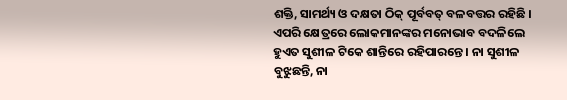ଶକ୍ତି, ସାମର୍ଥ୍ୟ ଓ ଦକ୍ଷତା ଠିକ୍ ପୂର୍ବବତ୍ ବଳବତ୍ତର ରହିଛି । ଏପରି କ୍ଷେତ୍ରରେ ଲୋକମାନଙ୍କର ମନୋଭାବ ବଦଳିଲେ ହୁଏତ ସୁଶୀଳ ଟିକେ ଶାନ୍ତିରେ ରହିପାରନ୍ତେ । ନା ସୁଶୀଳ ବୁଝୁଛନ୍ତି, ନା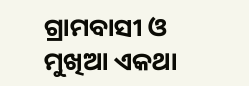ଗ୍ରାମବାସୀ ଓ ମୁଖିଆ ଏକଥା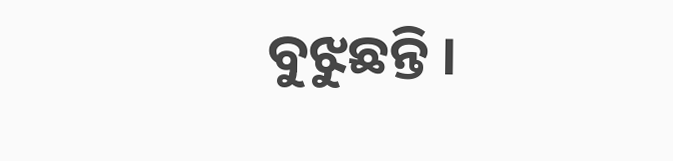ବୁଝୁଛନ୍ତି ।